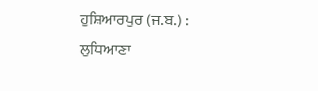ਹੁਸ਼ਿਆਰਪੁਰ (ਜ.ਬ.) : ਲੁਧਿਆਣਾ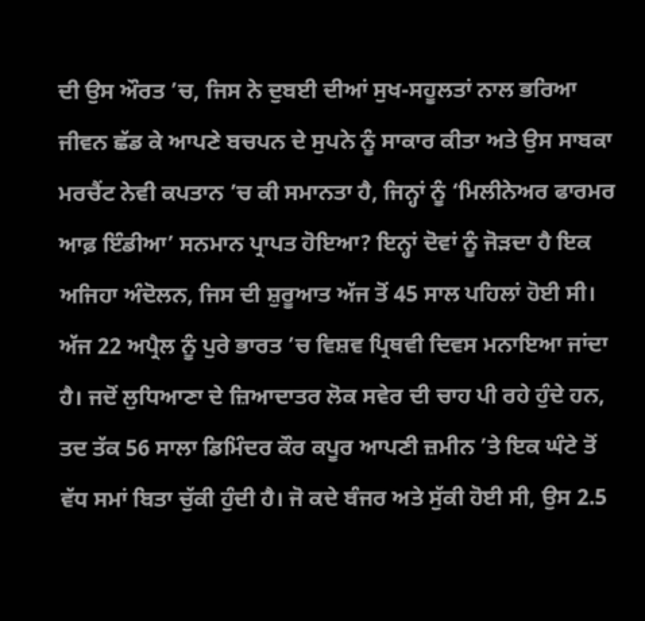ਦੀ ਉਸ ਔਰਤ ’ਚ, ਜਿਸ ਨੇ ਦੁਬਈ ਦੀਆਂ ਸੁਖ-ਸਹੂਲਤਾਂ ਨਾਲ ਭਰਿਆ ਜੀਵਨ ਛੱਡ ਕੇ ਆਪਣੇ ਬਚਪਨ ਦੇ ਸੁਪਨੇ ਨੂੰ ਸਾਕਾਰ ਕੀਤਾ ਅਤੇ ਉਸ ਸਾਬਕਾ ਮਰਚੈਂਟ ਨੇਵੀ ਕਪਤਾਨ ’ਚ ਕੀ ਸਮਾਨਤਾ ਹੈ, ਜਿਨ੍ਹਾਂ ਨੂੰ ‘ਮਿਲੀਨੇਅਰ ਫਾਰਮਰ ਆਫ਼ ਇੰਡੀਆ’ ਸਨਮਾਨ ਪ੍ਰਾਪਤ ਹੋਇਆ? ਇਨ੍ਹਾਂ ਦੋਵਾਂ ਨੂੰ ਜੋੜਦਾ ਹੈ ਇਕ ਅਜਿਹਾ ਅੰਦੋਲਨ, ਜਿਸ ਦੀ ਸ਼ੁਰੂਆਤ ਅੱਜ ਤੋਂ 45 ਸਾਲ ਪਹਿਲਾਂ ਹੋਈ ਸੀ। ਅੱਜ 22 ਅਪ੍ਰੈਲ ਨੂੰ ਪੁਰੇ ਭਾਰਤ ’ਚ ਵਿਸ਼ਵ ਪ੍ਰਿਥਵੀ ਦਿਵਸ ਮਨਾਇਆ ਜਾਂਦਾ ਹੈ। ਜਦੋਂ ਲੁਧਿਆਣਾ ਦੇ ਜ਼ਿਆਦਾਤਰ ਲੋਕ ਸਵੇਰ ਦੀ ਚਾਹ ਪੀ ਰਹੇ ਹੁੰਦੇ ਹਨ, ਤਦ ਤੱਕ 56 ਸਾਲਾ ਡਿਮਿੰਦਰ ਕੌਰ ਕਪੂਰ ਆਪਣੀ ਜ਼ਮੀਨ ’ਤੇ ਇਕ ਘੰਟੇ ਤੋਂ ਵੱਧ ਸਮਾਂ ਬਿਤਾ ਚੁੱਕੀ ਹੁੰਦੀ ਹੈ। ਜੋ ਕਦੇ ਬੰਜਰ ਅਤੇ ਸੁੱਕੀ ਹੋਈ ਸੀ, ਉਸ 2.5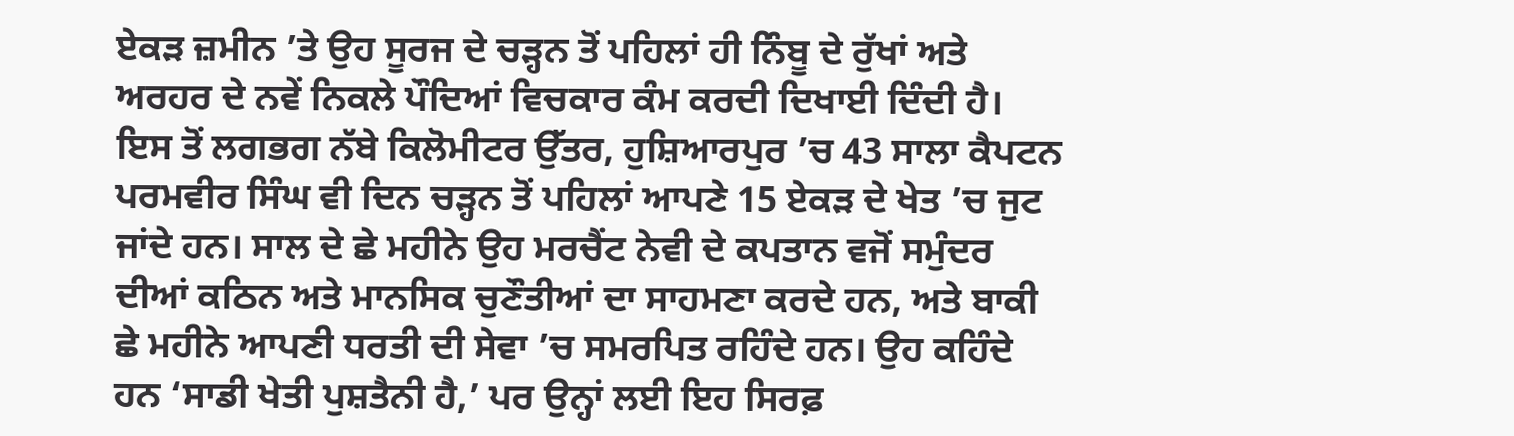ਏਕੜ ਜ਼ਮੀਨ ’ਤੇ ਉਹ ਸੂਰਜ ਦੇ ਚੜ੍ਹਨ ਤੋਂ ਪਹਿਲਾਂ ਹੀ ਨਿੰਬੂ ਦੇ ਰੁੱਖਾਂ ਅਤੇ ਅਰਹਰ ਦੇ ਨਵੇਂ ਨਿਕਲੇ ਪੌਦਿਆਂ ਵਿਚਕਾਰ ਕੰਮ ਕਰਦੀ ਦਿਖਾਈ ਦਿੰਦੀ ਹੈ।
ਇਸ ਤੋਂ ਲਗਭਗ ਨੱਬੇ ਕਿਲੋਮੀਟਰ ਉੱਤਰ, ਹੁਸ਼ਿਆਰਪੁਰ ’ਚ 43 ਸਾਲਾ ਕੈਪਟਨ ਪਰਮਵੀਰ ਸਿੰਘ ਵੀ ਦਿਨ ਚੜ੍ਹਨ ਤੋਂ ਪਹਿਲਾਂ ਆਪਣੇ 15 ਏਕੜ ਦੇ ਖੇਤ ’ਚ ਜੁਟ ਜਾਂਦੇ ਹਨ। ਸਾਲ ਦੇ ਛੇ ਮਹੀਨੇ ਉਹ ਮਰਚੈਂਟ ਨੇਵੀ ਦੇ ਕਪਤਾਨ ਵਜੋਂ ਸਮੁੰਦਰ ਦੀਆਂ ਕਠਿਨ ਅਤੇ ਮਾਨਸਿਕ ਚੁਣੌਤੀਆਂ ਦਾ ਸਾਹਮਣਾ ਕਰਦੇ ਹਨ, ਅਤੇ ਬਾਕੀ ਛੇ ਮਹੀਨੇ ਆਪਣੀ ਧਰਤੀ ਦੀ ਸੇਵਾ ’ਚ ਸਮਰਪਿਤ ਰਹਿੰਦੇ ਹਨ। ਉਹ ਕਹਿੰਦੇ ਹਨ ‘ਸਾਡੀ ਖੇਤੀ ਪੁਸ਼ਤੈਨੀ ਹੈ,’ ਪਰ ਉਨ੍ਹਾਂ ਲਈ ਇਹ ਸਿਰਫ਼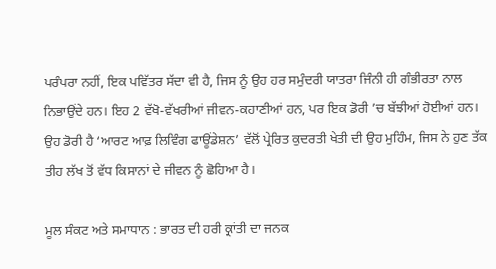ਪਰੰਪਰਾ ਨਹੀਂ, ਇਕ ਪਵਿੱਤਰ ਸੱਦਾ ਵੀ ਹੈ, ਜਿਸ ਨੂੰ ਉਹ ਹਰ ਸਮੁੰਦਰੀ ਯਾਤਰਾ ਜਿੰਨੀ ਹੀ ਗੰਭੀਰਤਾ ਨਾਲ ਨਿਭਾਉਂਦੇ ਹਨ। ਇਹ 2 ਵੱਖੋ-ਵੱਖਰੀਆਂ ਜੀਵਨ-ਕਹਾਣੀਆਂ ਹਨ, ਪਰ ਇਕ ਡੋਰੀ ’ਚ ਬੱਝੀਆਂ ਹੋਈਆਂ ਹਨ। ਉਹ ਡੋਰੀ ਹੈ ‘ਆਰਟ ਆਫ਼ ਲਿਵਿੰਗ ਫਾਊਂਡੇਸ਼ਨ’ ਵੱਲੋਂ ਪ੍ਰੇਰਿਤ ਕੁਦਰਤੀ ਖੇਤੀ ਦੀ ਉਹ ਮੁਹਿੰਮ, ਜਿਸ ਨੇ ਹੁਣ ਤੱਕ ਤੀਹ ਲੱਖ ਤੋਂ ਵੱਧ ਕਿਸਾਨਾਂ ਦੇ ਜੀਵਨ ਨੂੰ ਛੋਹਿਆ ਹੈ।

ਮੂਲ ਸੰਕਟ ਅਤੇ ਸਮਾਧਾਨ : ਭਾਰਤ ਦੀ ਹਰੀ ਕ੍ਰਾਂਤੀ ਦਾ ਜਨਕ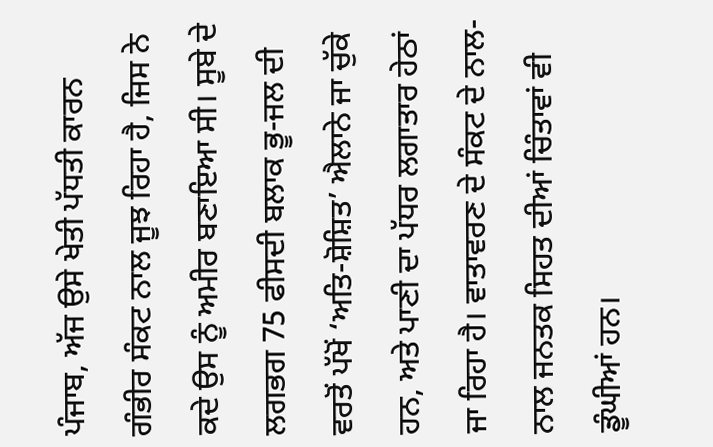ਪੰਜਾਬ, ਅੱਜ ਉਸੇ ਖੇਤੀ ਪੱਧਤੀ ਕਾਰਨ ਗੰਭੀਰ ਸੰਕਟ ਨਾਲ ਜੂਝ ਰਿਹਾ ਹੈ, ਜਿਸ ਨੇ ਕਦੇ ਉਸ ਨੂੰ ਅਮੀਰ ਬਣਾਇਆ ਸੀ। ਸੂਬੇ ਦੇ ਲਗਭਗ 75 ਫੀਸਦੀ ਬਲਾਕ ਭੂ-ਜਲ ਦੀ ਵਰਤੋਂ ਪੱਖੋਂ ‘ਅਤਿ-ਸ਼ੋਸ਼ਿਤ’ ਐਲਾਨੇ ਜਾ ਚੁੱਕੇ ਹਨ, ਅਤੇ ਪਾਣੀ ਦਾ ਪੱਧਰ ਲਗਾਤਾਰ ਹੇਠਾਂ ਜਾ ਰਿਹਾ ਹੈ। ਵਾਤਾਵਰਣ ਦੇ ਸੰਕਟ ਦੇ ਨਾਲ-ਨਾਲ ਜਨਤਕ ਸਿਹਤ ਦੀਆਂ ਚਿੰਤਾਵਾਂ ਵੀ ਡੂੰਘੀਆਂ ਹਨ।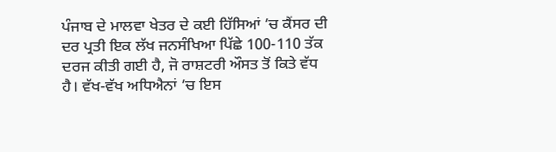ਪੰਜਾਬ ਦੇ ਮਾਲਵਾ ਖੇਤਰ ਦੇ ਕਈ ਹਿੱਸਿਆਂ ’ਚ ਕੈਂਸਰ ਦੀ ਦਰ ਪ੍ਰਤੀ ਇਕ ਲੱਖ ਜਨਸੰਖਿਆ ਪਿੱਛੇ 100-110 ਤੱਕ ਦਰਜ ਕੀਤੀ ਗਈ ਹੈ, ਜੋ ਰਾਸ਼ਟਰੀ ਔਸਤ ਤੋਂ ਕਿਤੇ ਵੱਧ ਹੈ। ਵੱਖ-ਵੱਖ ਅਧਿਐਨਾਂ ’ਚ ਇਸ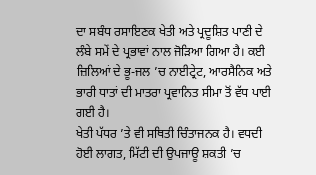ਦਾ ਸਬੰਧ ਰਸਾਇਣਕ ਖੇਤੀ ਅਤੇ ਪ੍ਰਦੂਸ਼ਿਤ ਪਾਣੀ ਦੇ ਲੰਬੇ ਸਮੇਂ ਦੇ ਪ੍ਰਭਾਵਾਂ ਨਾਲ ਜੋੜਿਆ ਗਿਆ ਹੈ। ਕਈ ਜ਼ਿਲਿਆਂ ਦੇ ਭੂ-ਜਲ ’ਚ ਨਾਈਟ੍ਰੇਟ, ਆਰਸੈਨਿਕ ਅਤੇ ਭਾਰੀ ਧਾਤਾਂ ਦੀ ਮਾਤਰਾ ਪ੍ਰਵਾਨਿਤ ਸੀਮਾ ਤੋਂ ਵੱਧ ਪਾਈ ਗਈ ਹੈ।
ਖੇਤੀ ਪੱਧਰ ’ਤੇ ਵੀ ਸਥਿਤੀ ਚਿੰਤਾਜਨਕ ਹੈ। ਵਧਦੀ ਹੋਈ ਲਾਗਤ, ਮਿੱਟੀ ਦੀ ਉਪਜਾਊ ਸ਼ਕਤੀ ’ਚ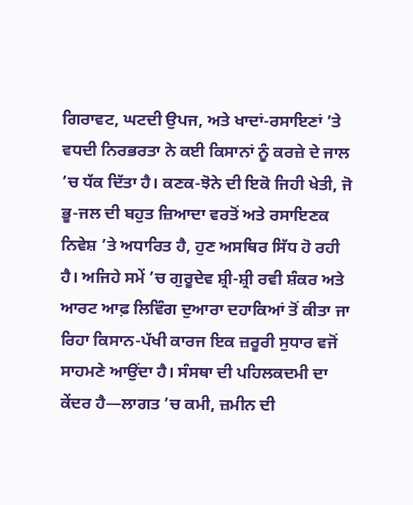ਗਿਰਾਵਟ, ਘਟਦੀ ਉਪਜ, ਅਤੇ ਖਾਦਾਂ-ਰਸਾਇਣਾਂ ’ਤੇ ਵਧਦੀ ਨਿਰਭਰਤਾ ਨੇ ਕਈ ਕਿਸਾਨਾਂ ਨੂੰ ਕਰਜ਼ੇ ਦੇ ਜਾਲ ’ਚ ਧੱਕ ਦਿੱਤਾ ਹੈ। ਕਣਕ-ਝੋਨੇ ਦੀ ਇਕੋ ਜਿਹੀ ਖੇਤੀ, ਜੋ ਭੂ-ਜਲ ਦੀ ਬਹੁਤ ਜ਼ਿਆਦਾ ਵਰਤੋਂ ਅਤੇ ਰਸਾਇਣਕ ਨਿਵੇਸ਼ ’ਤੇ ਅਧਾਰਿਤ ਹੈ, ਹੁਣ ਅਸਥਿਰ ਸਿੱਧ ਹੋ ਰਹੀ ਹੈ। ਅਜਿਹੇ ਸਮੇਂ ’ਚ ਗੁਰੂਦੇਵ ਸ਼੍ਰੀ-ਸ਼੍ਰੀ ਰਵੀ ਸ਼ੰਕਰ ਅਤੇ ਆਰਟ ਆਫ਼ ਲਿਵਿੰਗ ਦੁਆਰਾ ਦਹਾਕਿਆਂ ਤੋਂ ਕੀਤਾ ਜਾ ਰਿਹਾ ਕਿਸਾਨ-ਪੱਖੀ ਕਾਰਜ ਇਕ ਜ਼ਰੂਰੀ ਸੁਧਾਰ ਵਜੋਂ ਸਾਹਮਣੇ ਆਉਂਦਾ ਹੈ। ਸੰਸਥਾ ਦੀ ਪਹਿਲਕਦਮੀ ਦਾ ਕੇਂਦਰ ਹੈ—ਲਾਗਤ ’ਚ ਕਮੀ, ਜ਼ਮੀਨ ਦੀ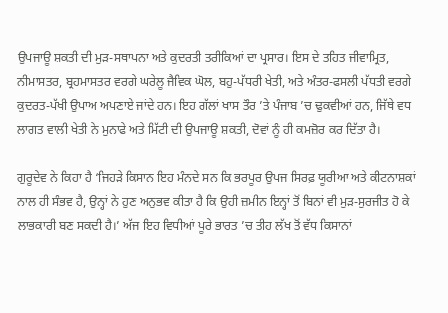ਉਪਜਾਊ ਸ਼ਕਤੀ ਦੀ ਮੁੜ-ਸਥਾਪਨਾ ਅਤੇ ਕੁਦਰਤੀ ਤਰੀਕਿਆਂ ਦਾ ਪ੍ਰਸਾਰ। ਇਸ ਦੇ ਤਹਿਤ ਜੀਵਾਮ੍ਰਿਤ, ਨੀਮਾਸਤਰ, ਬ੍ਰਹਮਾਸਤਰ ਵਰਗੇ ਘਰੇਲੂ ਜੈਵਿਕ ਘੋਲ, ਬਹੁ-ਪੱਧਰੀ ਖੇਤੀ, ਅਤੇ ਅੰਤਰ-ਫਸਲੀ ਪੱਧਤੀ ਵਰਗੇ ਕੁਦਰਤ-ਪੱਖੀ ਉਪਾਅ ਅਪਣਾਏ ਜਾਂਦੇ ਹਨ। ਇਹ ਗੱਲਾਂ ਖਾਸ ਤੌਰ ’ਤੇ ਪੰਜਾਬ ’ਚ ਢੁਕਵੀਆਂ ਹਨ, ਜਿੱਥੇ ਵਧ ਲਾਗਤ ਵਾਲੀ ਖੇਤੀ ਨੇ ਮੁਨਾਫੇ ਅਤੇ ਮਿੱਟੀ ਦੀ ਉਪਜਾਊ ਸ਼ਕਤੀ, ਦੋਵਾਂ ਨੂੰ ਹੀ ਕਮਜ਼ੋਰ ਕਰ ਦਿੱਤਾ ਹੈ।

ਗੁਰੂਦੇਵ ਨੇ ਕਿਹਾ ਹੈ ‘ਜਿਹੜੇ ਕਿਸਾਨ ਇਹ ਮੰਨਦੇ ਸਨ ਕਿ ਭਰਪੂਰ ਉਪਜ ਸਿਰਫ਼ ਯੂਰੀਆ ਅਤੇ ਕੀਟਨਾਸ਼ਕਾਂ ਨਾਲ ਹੀ ਸੰਭਵ ਹੈ, ਉਨ੍ਹਾਂ ਨੇ ਹੁਣ ਅਨੁਭਵ ਕੀਤਾ ਹੈ ਕਿ ਉਹੀ ਜ਼ਮੀਨ ਇਨ੍ਹਾਂ ਤੋਂ ਬਿਨਾਂ ਵੀ ਮੁੜ-ਸੁਰਜੀਤ ਹੋ ਕੇ ਲਾਭਕਾਰੀ ਬਣ ਸਕਦੀ ਹੈ।’ ਅੱਜ ਇਹ ਵਿਧੀਆਂ ਪੂਰੇ ਭਾਰਤ ’ਚ ਤੀਹ ਲੱਖ ਤੋਂ ਵੱਧ ਕਿਸਾਨਾਂ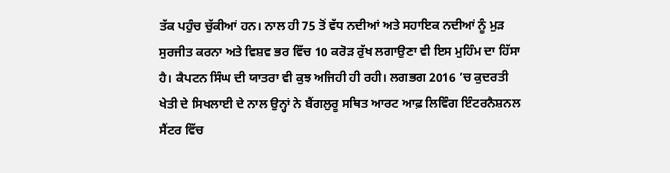ਤੱਕ ਪਹੁੰਚ ਚੁੱਕੀਆਂ ਹਨ। ਨਾਲ ਹੀ 75 ਤੋਂ ਵੱਧ ਨਦੀਆਂ ਅਤੇ ਸਹਾਇਕ ਨਦੀਆਂ ਨੂੰ ਮੁੜ ਸੁਰਜੀਤ ਕਰਨਾ ਅਤੇ ਵਿਸ਼ਵ ਭਰ ਵਿੱਚ 10 ਕਰੋੜ ਰੁੱਖ ਲਗਾਉਣਾ ਵੀ ਇਸ ਮੁਹਿੰਮ ਦਾ ਹਿੱਸਾ ਹੈ। ਕੈਪਟਨ ਸਿੰਘ ਦੀ ਯਾਤਰਾ ਵੀ ਕੁਝ ਅਜਿਹੀ ਹੀ ਰਹੀ। ਲਗਭਗ 2016 ’ਚ ਕੁਦਰਤੀ ਖੇਤੀ ਦੇ ਸਿਖਲਾਈ ਦੇ ਨਾਲ ਉਨ੍ਹਾਂ ਨੇ ਬੈਂਗਲੁਰੂ ਸਥਿਤ ਆਰਟ ਆਫ਼ ਲਿਵਿੰਗ ਇੰਟਰਨੈਸ਼ਨਲ ਸੈਂਟਰ ਵਿੱਚ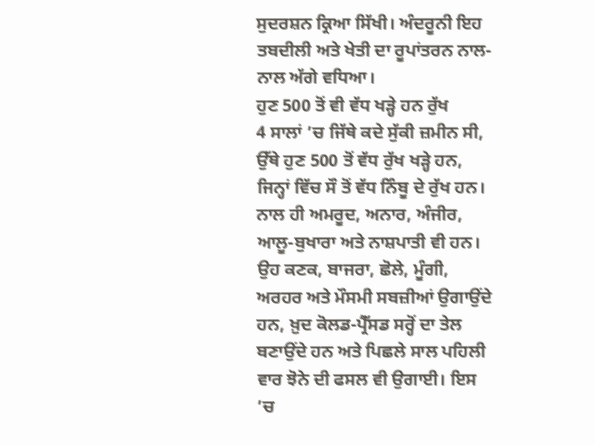ਸੁਦਰਸ਼ਨ ਕ੍ਰਿਆ ਸਿੱਖੀ। ਅੰਦਰੂਨੀ ਇਹ ਤਬਦੀਲੀ ਅਤੇ ਖੇਤੀ ਦਾ ਰੂਪਾਂਤਰਨ ਨਾਲ-ਨਾਲ ਅੱਗੇ ਵਧਿਆ।
ਹੁਣ 500 ਤੋਂ ਵੀ ਵੱਧ ਖੜ੍ਹੇ ਹਨ ਰੁੱਖ
4 ਸਾਲਾਂ ’ਚ ਜਿੱਥੇ ਕਦੇ ਸੁੱਕੀ ਜ਼ਮੀਨ ਸੀ, ਉੱਥੇ ਹੁਣ 500 ਤੋਂ ਵੱਧ ਰੁੱਖ ਖੜ੍ਹੇ ਹਨ, ਜਿਨ੍ਹਾਂ ਵਿੱਚ ਸੌ ਤੋਂ ਵੱਧ ਨਿੰਬੂ ਦੇ ਰੁੱਖ ਹਨ। ਨਾਲ ਹੀ ਅਮਰੂਦ, ਅਨਾਰ, ਅੰਜੀਰ, ਆਲੂ-ਬੁਖਾਰਾ ਅਤੇ ਨਾਸ਼ਪਾਤੀ ਵੀ ਹਨ। ਉਹ ਕਣਕ, ਬਾਜਰਾ, ਛੋਲੇ, ਮੂੰਗੀ, ਅਰਹਰ ਅਤੇ ਮੌਸਮੀ ਸਬਜ਼ੀਆਂ ਉਗਾਉਂਦੇ ਹਨ, ਖ਼ੁਦ ਕੋਲਡ-ਪ੍ਰੈੱਸਡ ਸਰ੍ਹੋਂ ਦਾ ਤੇਲ ਬਣਾਉਂਦੇ ਹਨ ਅਤੇ ਪਿਛਲੇ ਸਾਲ ਪਹਿਲੀ ਵਾਰ ਝੋਨੇ ਦੀ ਫਸਲ ਵੀ ਉਗਾਈ। ਇਸ ’ਚ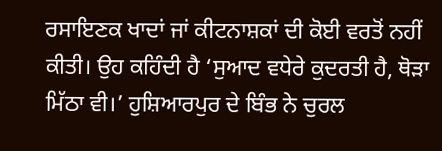ਰਸਾਇਣਕ ਖਾਦਾਂ ਜਾਂ ਕੀਟਨਾਸ਼ਕਾਂ ਦੀ ਕੋਈ ਵਰਤੋਂ ਨਹੀਂ ਕੀਤੀ। ਉਹ ਕਹਿੰਦੀ ਹੈ ‘ਸੁਆਦ ਵਧੇਰੇ ਕੁਦਰਤੀ ਹੈ, ਥੋੜਾ ਮਿੱਠਾ ਵੀ।’ ਹੁਸ਼ਿਆਰਪੁਰ ਦੇ ਬਿੰਭ ਨੇ ਚੁਰਲ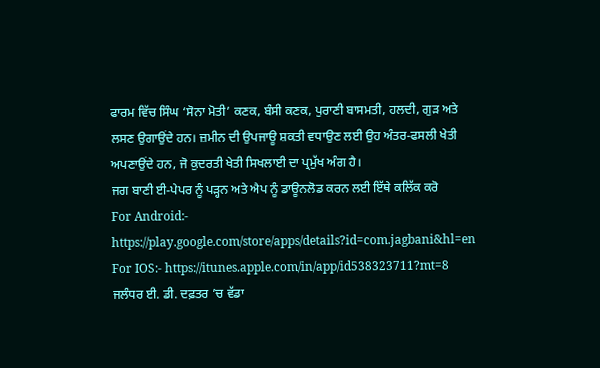ਫਾਰਮ ਵਿੱਚ ਸਿੰਘ ‘ਸੋਨਾ ਮੋਤੀ’ ਕਣਕ, ਬੰਸੀ ਕਣਕ, ਪੁਰਾਣੀ ਬਾਸਮਤੀ, ਹਲਦੀ, ਗੁੜ ਅਤੇ ਲਸਣ ਉਗਾਉਂਦੇ ਹਨ। ਜ਼ਮੀਨ ਦੀ ਉਪਜਾਊ ਸ਼ਕਤੀ ਵਧਾਉਣ ਲਈ ਉਹ ਅੰਤਰ-ਫਸਲੀ ਖੇਤੀ ਅਪਣਾਉਂਦੇ ਹਨ, ਜੋ ਕੁਦਰਤੀ ਖੇਤੀ ਸਿਖਲਾਈ ਦਾ ਪ੍ਰਮੁੱਖ ਅੰਗ ਹੈ।
ਜਗ ਬਾਣੀ ਈ-ਪੇਪਰ ਨੂੰ ਪੜ੍ਹਨ ਅਤੇ ਐਪ ਨੂੰ ਡਾਊਨਲੋਡ ਕਰਨ ਲਈ ਇੱਥੇ ਕਲਿੱਕ ਕਰੋ
For Android:- https://play.google.com/store/apps/details?id=com.jagbani&hl=en
For IOS:- https://itunes.apple.com/in/app/id538323711?mt=8
ਜਲੰਧਰ ਈ. ਡੀ. ਦਫ਼ਤਰ ’ਚ ਵੱਡਾ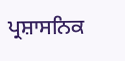ਪ੍ਰਸ਼ਾਸਨਿਕ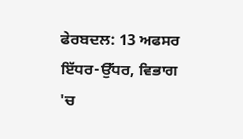ਫੇਰਬਦਲ: 13 ਅਫਸਰ ਇੱਧਰ-ਉੱਧਰ, ਵਿਭਾਗ 'ਚ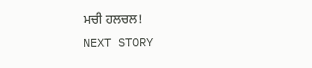ਮਚੀ ਹਲਚਲ!
NEXT STORY